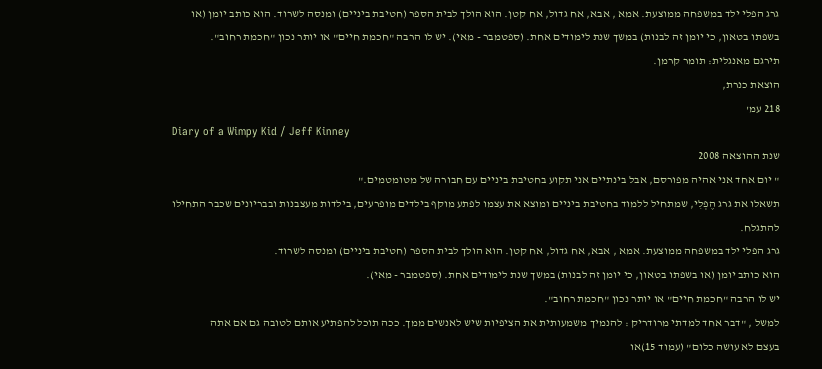גרג הפלי ילד במשפחה ממוצעת. אמא , אבא, אח גדול, אח קטן. הוא הולך לבית הספר (חטיבת ביניים) ומנסה לשרוד. הוא כותב יומן (או בשפתו בטאון, כי יומן זה לבנות) במשך שנת לימודים אחת. (ספטמבר - מאי). יש לו הרבה "חכמת חיים" או יותר נכון "חכמת רחוב".
תירגם מאנגלית: תומר קרמן.
הוצאת כנרת,
218 עמ'
Diary of a Wimpy Kid / Jeff Kinney
שנת ההוצאה 2008
" יום אחד אני אהיה מפורסם, אבל בינתיים אני תקוע בחטיבת ביניים עם חבורה של מטומטמים."
תשאלו את גרג הֶפְלִי, שמתחיל ללמוד בחטיבת ביניים ומוצא את עצמו לפתע מוקף בילדים מופרעים, בילדות מעצבנות ובבריונים שכבר התחילו להתגלח.
גרג הפלי ילד במשפחה ממוצעת. אמא , אבא, אח גדול, אח קטן. הוא הולך לבית הספר (חטיבת ביניים) ומנסה לשרוד.
הוא כותב יומן (או בשפתו בטאון, כי יומן זה לבנות) במשך שנת לימודים אחת. (ספטמבר - מאי).
יש לו הרבה "חכמת חיים" או יותר נכון "חכמת רחוב".
למשל , "דבר אחד למדתי מרודריק : להנמיך משמעותית את הציפיות שיש לאנשים ממך. ככה תוכל להפתיע אותם לטובה גם אם אתה
בעצם לא עושה כלום" (עמוד 15)או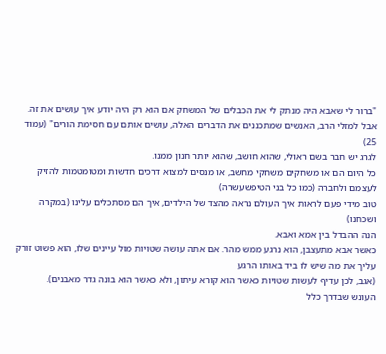"ברור לי שאבא היה מנתק לי את הכבלים של המשחק אם הוא רק היה יודע איך עושים את זה.
אבל למזלי הרב, האנשים שמתכננים את הדברים האלה, עושים אותם עם חסימת הורים" (עמוד 25)
לגרג יש חבר בשם ראולי, שהוא חושב, שהוא יותר חנון ממנו.
כל היום הם או משחקים משחקי מחשב, או מנסים למצוא דרכים חדשות ומטומטמות להזיק לעצמם ולחברה (כמו כל בני הטיפשעשרה)
טוב מידי פעם לראות איך העולם נראה מהצד של הילדים, איך הם מסתכלים עלינו (במקרה ושכחנו)
הנה ההבדל בין אמא ואבא.
כאשר אבא מתעצבן, הוא נרגע ממש מהר. אם אתה עושה שטויות מול עיינים שלו, הוא פשוט זורק עליך את מה שיש לו ביד באותו הרגע
(אגב, לכן עדיף לעשות שטויות כאשר הוא קורא עיתון, ולא כאשר הוא בונה גדר מאבנים).
העונש שבדרך כלל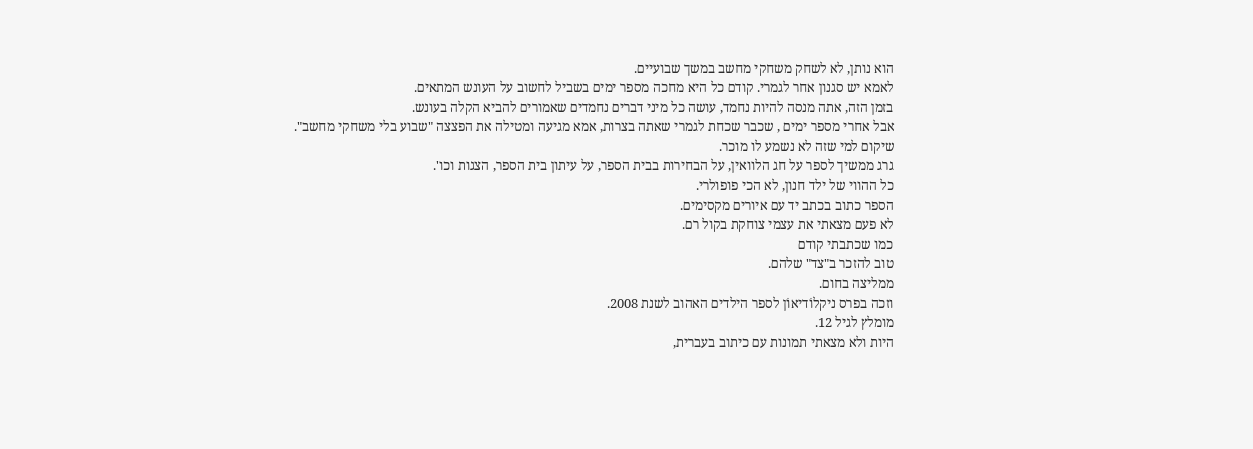הוא נותן, לא לשחק משחקי מחשב במשך שבועיים.
לאמא יש סגנון אחר לגמרי. קודם כל היא מחכה מספר ימים בשביל לחשוב על העונש המתאים.
בזמן הזה, אתה מנסה להיות נחמד, עושה כל מיני דברים נחמדים שאמורים להביא הקלה בעונש.
אבל אחרי מספר ימים , שכבר שכחת לגמרי שאתה בצרות, אמא מגיעה ומטילה את הפצצה "שבוע בלי משחקי מחשב".
שיקום למי שזה לא נשמע לו מוכר.
גרג ממשיך לספר על חג הלוואין, על הבחירות בבית הספר, על עיתון בית הספר, הצגות וכו'.
כל ההווי של ילד חנון, לא הכי פופולרי.
הספר כתוב בכתב יד עם איורים מקסימים.
לא פעם מצאתי את עצמי צוחקת בקול רם.
כמו שכתבתי קודם
טוב להזכר ב"צד" שלהם.
ממליצה בחום.
וזכה בפרס ניקלוֹדיאוֹן לספר הילדים האהוב לשנת 2008.
מומלץ לגיל 12.
היות ולא מצאתי תמונות עם כיתוב בעברית,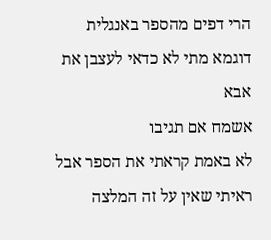הרי דפים מהספר באנגלית
דוגמא מתי לא כדאי לעצבן את אבא
אשמח אם תגיבו
לא באמת קראתי את הספר אבל ראיתי שאין על זה המלצה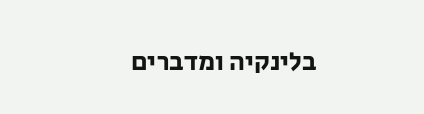בלינקיה ומדברים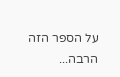על הספר הזה הרבה...